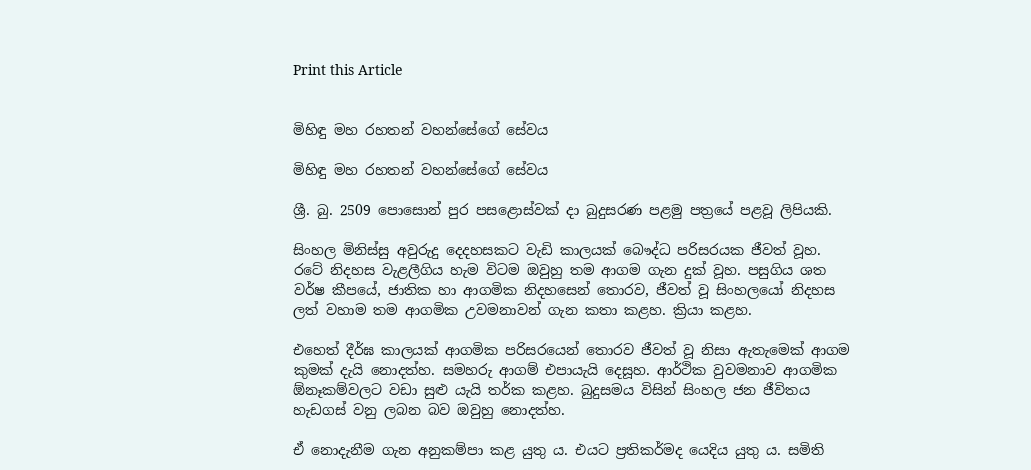Print this Article


මිහිඳු මහ රහතන් වහන්සේගේ සේවය

මිහිඳු මහ රහතන් වහන්සේගේ සේවය

ශ්‍රී. බු. 2509 පොසොන් පුර පසළොස්වක් දා බුදුසරණ පළමු පත්‍රයේ පළවූ ලිපියකි.

සිංහල මිනිස්සු අවුරුදු දෙදහසකට වැඩි කාලයක් බෞද්ධ පරිසරයක ජීවත් වූහ. රටේ නිදහස වැළලීගිය හැම විටම ඔවුහු තම ආගම ගැන දුක් වූහ. පසුගිය ශත වර්ෂ කීපයේ, ජාතික හා ආගමික නිදහසෙන් තොරව, ජීවත් වූ සිංහලයෝ නිදහස ලත් වහාම තම ආගමික උවමනාවන් ගැන කතා කළහ. ක්‍රියා කළහ.

එහෙත් දීර්ඝ කාලයක් ආගමික පරිසරයෙන් තොරව ජීවත් වූ නිසා ඇතැමෙක් ආගම කුමක් දැයි නොදත්හ. සමහරු ආගම් එපායැයි දෙසූහ. ආර්ථික වුවමනාව ආගමික ඕනෑකම්වලට වඩා සුළු යැයි තර්ක කළහ. බුදුසමය විසින් සිංහල ජන ජීවිතය හැඩගස් වනු ලබන බව ඔවුහු නොදත්හ.

ඒ නොදැනීම ගැන අනුකම්පා කළ යුතු ය. එයට ප්‍රතිකර්මද යෙදිය යුතු ය. සමිති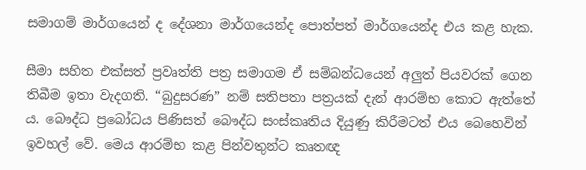සමාගම් මාර්ගයෙන් ද දේශනා මාර්ගයෙන්ද පොත්පත් මාර්ගයෙන්ද එය කළ හැක.

සීමා සහිත එක්සත් ප්‍රවෘත්ති පත්‍ර සමාගම ඒ සම්බන්ධයෙන් අලුත් පියවරක් ගෙන තිබීම ඉතා වැදගති. “බුදුසරණ” නම් සතිපතා පත්‍රයක් දැන් ආරම්භ කොට ඇත්තේ ය. බෞද්ධ ප්‍රබෝධය පිණිසත් බෞද්ධ සංස්කෘතිය දියුණු කිරීමටත් එය බෙහෙවින් ඉවහල් වේ. මෙය ආරම්භ කළ පින්වතුන්ට කෘතඥ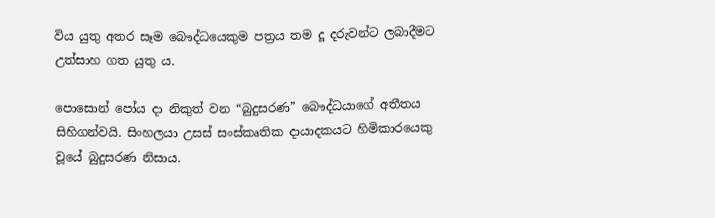විය යුතු අතර සෑම බෞද්ධයෙකුම පත්‍රය තම දූ දරුවන්ට ලබාදීමට උත්සාහ ගත යුතු ය.

පොසොන් පෝය දා නිකුත් වන “බුදුසරණ” බෞද්ධයාගේ අතීතය සිහිගන්වයි. සිංහලයා උසස් සංස්කෘතික දායාදකයට හිමිකාරයෙකු වූයේ බුදුසරණ නිසාය.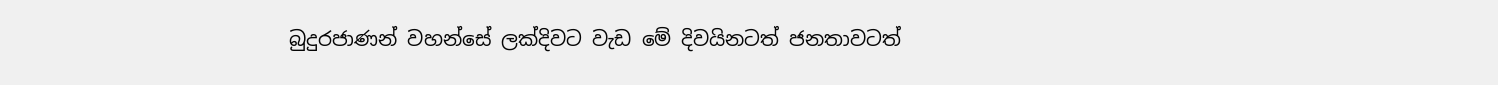බුදුරජාණන් වහන්සේ ලක්දිවට වැඩ මේ දිවයිනටත් ජනතාවටත්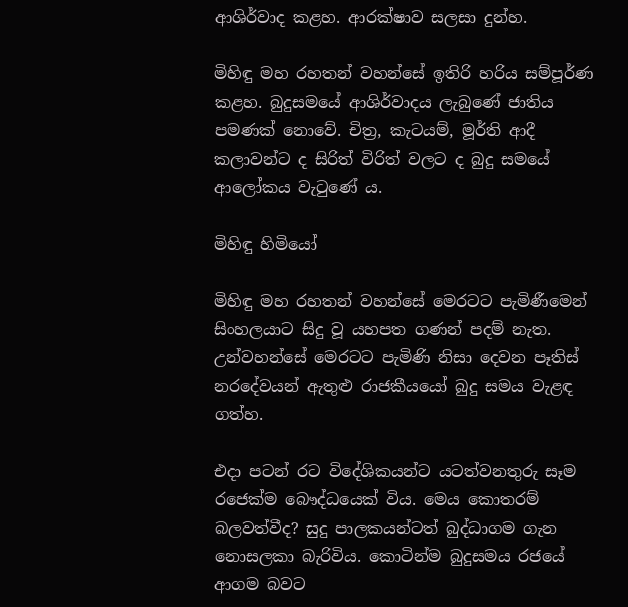ආශිර්වාද කළහ. ආරක්ෂාව සලසා දුන්හ.

මිහිඳු මහ රහතන් වහන්සේ ඉතිරි හරිය සම්පූර්ණ කළහ. බුදුසමයේ ආශිර්වාදය ලැබුණේ ජාතිය පමණක් නොවේ. චිත්‍ර, කැටයම්, මූර්ති ආදී කලාවන්ට ද සිරිත් විරිත් වලට ද බුදු සමයේ ආලෝකය වැටුණේ ය.

මිහිඳු හිමියෝ

මිහිඳු මහ රහතන් වහන්සේ මෙරටට පැමිණීමෙන් සිංහලයාට සිදු වූ යහපත ගණන් පදම් නැත. උන්වහන්සේ මෙරටට පැමිණි නිසා දෙවන පෑතිස් නරදේවයන් ඇතුළු රාජකීයයෝ බුදු සමය වැළඳ ගත්හ.

එදා පටන් රට විදේශිකයන්ට යටත්වනතුරු සෑම රජෙක්ම බෞද්ධයෙක් විය. මෙය කොතරම් බලවත්වීද? සුදු පාලකයන්ටත් බුද්ධාගම ගැන නොසලකා බැරිවිය. කොටින්ම බුදුසමය රජයේ ආගම බවට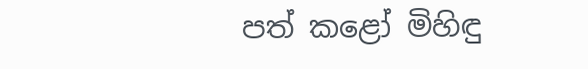පත් කළෝ මිහිඳු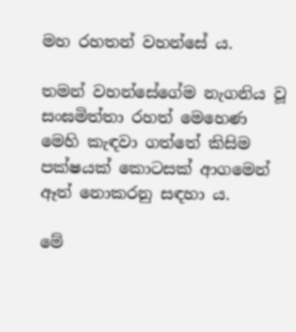මහ රහතන් වහන්සේ ය.

තමන් වහන්සේගේම නැගනිය වූ සංඝමිත්තා රහත් මෙහෙණ මෙහි කැඳවා ගත්තේ කිසිම පක්ෂයක් කොටසක් ආගමෙන් ඈත් නොකරනු සඳහා ය.

මේ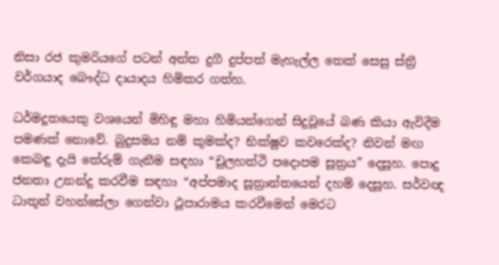නිසා රජ කුමරියගේ පටන් අන්ත දුගී දුප්පත් මැහැල්ල තෙක් සෙසු ස්ත්‍රී වර්ගයාද බෞද්ධ දායාදය හිමිකර ගත්හ.

ධර්මදූතයෙකු වශයෙන් මිහිඳු මහා හිමියන්ගෙන් සිදුවූයේ බණ කියා ඇවිදීම පමණක් නොවේ. බුදුසමය නම් කුමක්ද? භික්ෂුව කවරෙක්ද? නිවන් මඟ කෙබඳු දැයි තේරුම් ගැනීම සඳහා “චුලහත්ථි පදොපම සූත්‍රය” දෙසූහ. පොදු ජනතා උනන්දු කරවීම සඳහා “අප්පමාද සූත්‍රාන්තයෙන් දහම් දෙසූහ. සර්වඥ ධාතූන් වහන්සේලා ගෙන්වා ථූපාරාමය කරවීමෙන් මෙරට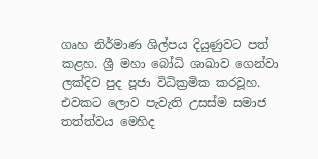ගෘහ නිර්මාණ ශිල්පය දියුණුවට පත් කළහ. ශ්‍රී මහා බෝධි ශාඛාව ගෙන්වා ලක්දිව පුද පූජා විධික්‍රමික කරවූහ. එවකට ලොව පැවැති උසස්ම සමාජ තත්ත්වය මෙහිද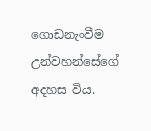ගොඩනැංවීම උන්වහන්සේගේ අදහස විය.